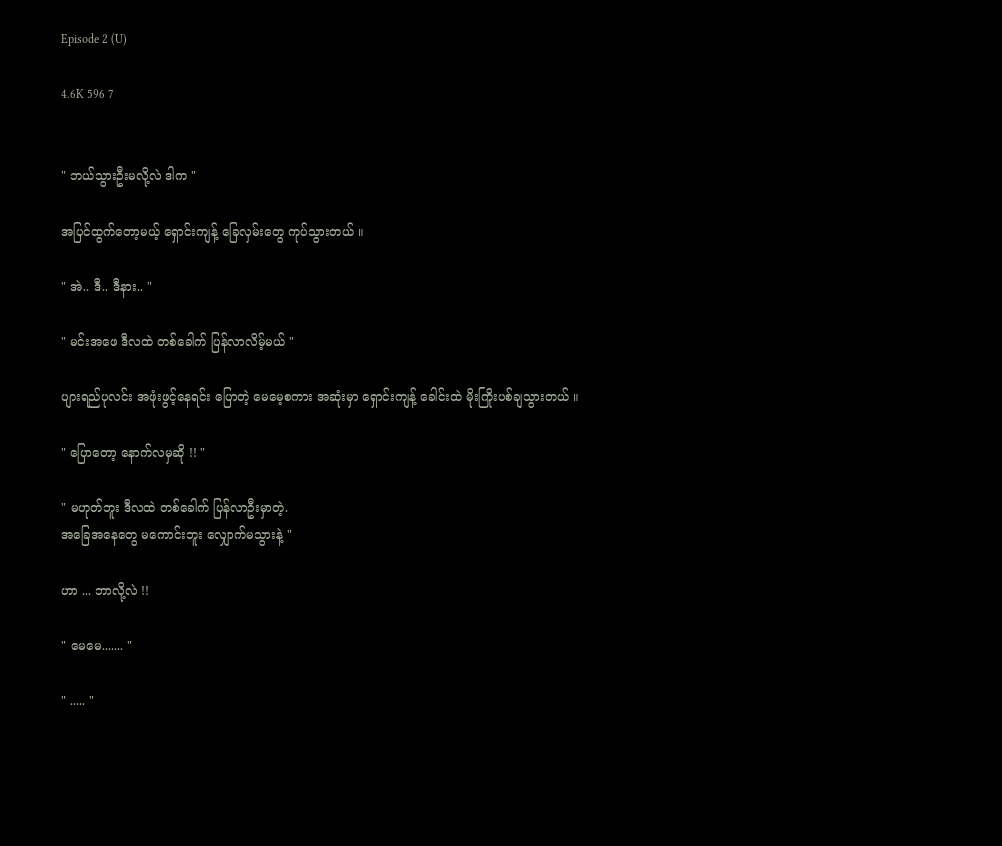Episode 2 (U)

4.6K 596 7


" ဘယ်သွားဦးမလို့လဲ ဒါက "

အပြင်ထွက်တော့မယ့် ရှောင်းကျန့် ခြေလှမ်းတွေ ကုပ်သွားတယ် ။

" အဲ.. ဒီ.. ဒီနား.. "

" မင်းအဖေ ဒီလထဲ တစ်ခေါက် ပြန်လာလိမ့်မယ် "

ပျားရည်ပုလင်း အဖုံးဖွင့်နေရင်း ပြောတဲ့ မေမေ့စကား အဆုံးမှာ ရှောင်းကျန့် ခေါင်းထဲ မိုးကြိုးပစ်ချသွားတယ် ။

" ပြောတော့ နောက်လမှဆို !! "

" မဟုတ်ဘူး ဒီလထဲ တစ်ခေါက် ပြန်လာဦးမှာတဲ့.
အခြေအနေတွေ မကောင်းဘူး လျှောက်မသွားနဲ့ "

ဟာ ... ဘာလို့လဲ !!

" မေမေ....... "

" ..... "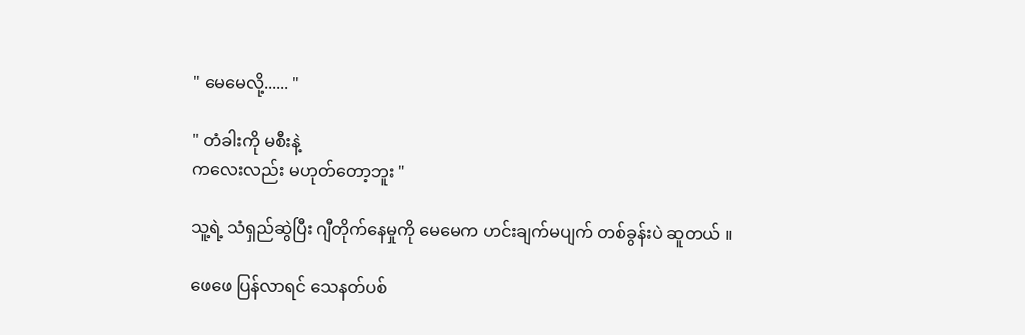" မေမေလို့...... "

" တံခါးကို မစီးနဲ့
ကလေးလည်း မဟုတ်တော့ဘူး "

သူ့ရဲ့ သံရှည်ဆွဲပြီး ဂျီတိုက်နေမှုကို မေမေက ဟင်းချက်မပျက် တစ်ခွန်းပဲ ဆူတယ် ။

ဖေဖေ ပြန်လာရင် သေနတ်ပစ်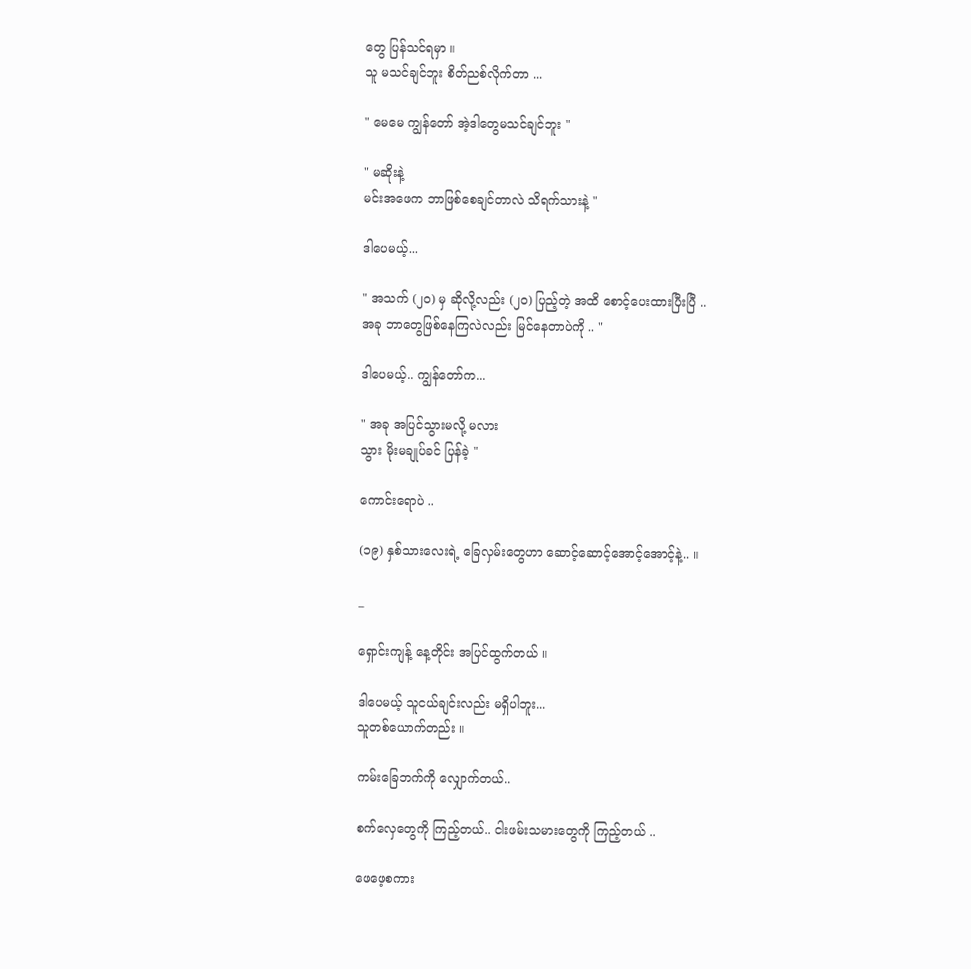တွေ ပြန်သင်ရမှာ ။
သူ မသင်ချင်ဘူး စိတ်ညစ်လိုက်တာ ...

" မေမေ ကျွန်တော် အဲ့ဒါတွေမသင်ချင်ဘူး "

" မဆိုးနဲ့
မင်းအဖေက ဘာဖြစ်စေချင်တာလဲ သိရက်သားနဲ့ "

ဒါပေမယ့်...

" အသက် (၂၀) မှ ဆိုလို့လည်း (၂၀) ပြည့်တဲ့ အထိ စောင့်ပေးထားပြီးပြီ ..
အခု ဘာတွေဖြစ်နေကြလဲလည်း မြင်နေတာပဲကို .. "

ဒါပေမယ့်.. ကျွန်တော်က...

" အခု အပြင်သွားမလို့ မလား
သွား မိုးမချုပ်ခင် ပြန်ခဲ့ "

ကောင်းရောပဲ ..

(၁၉) နှစ်သားလေးရဲ့ ‌ခြေလှမ်းတွေဟာ ဆောင့်ဆောင့်အောင့်အောင့်နဲ့.. ။

_

ရှောင်းကျန့် နေ့တိုင်း အပြင်ထွက်တယ် ။

ဒါပေမယ့် သူငယ်ချင်းလည်း မရှိပါဘူး...
သူတစ်ယောက်တည်း ။

ကမ်းခြေဘက်ကို လျှောက်တယ်..

စက်လှေတွေကို ကြည့်တယ်.. ငါးဖမ်းသမားတွေကို ကြည့်တယ် ..

ဖေဖေ့စကား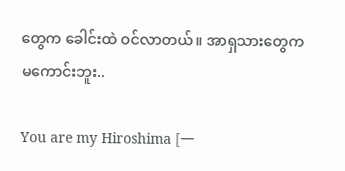တွေက ခေါင်းထဲ ဝင်လာတယ်။ အာရှသားတွေက မကောင်းဘူး..

You are my Hiroshima [一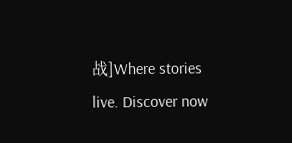战]Where stories live. Discover now